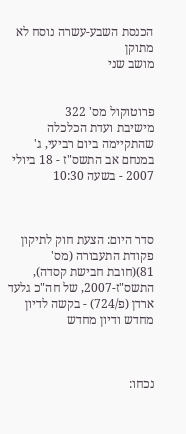הכנסת השבע-עשרה נוסח לא מתוקן
מושב שני


פרוטוקול מס' 322
מישיבת ועדת הכלכלה
שהתקיימה ביום רביעי, ג' במנחם אב התשס"ז - 18 ביולי 2007 - בשעה 10:30



סדר היום: הצעת חוק לתיקון פקודת התעבורה (מס' 81)(חובת חבישת קסדה), התשס"ז-2007, של חה"כ גלעד ארדן (פ/724) - בקשה לדיון מחדש ודיון מחדש



נכחו: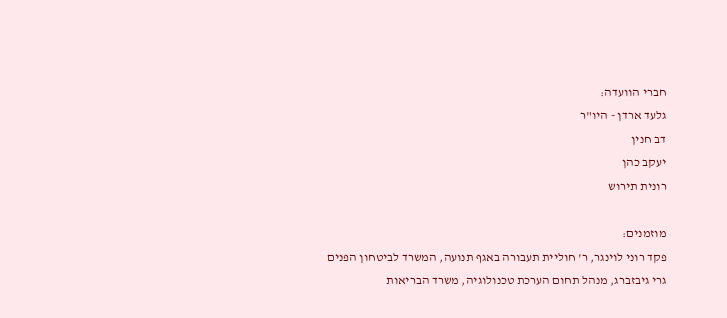חברי הוועדה:
גלעד ארדן - היו"ר
דב חנין
יעקב כהן
רונית תירוש

מוזמנים:
פקד רוני לוינגר, ר' חוליית תעבורה באגף תנועה, המשרד לביטחון הפנים
גרי גיבזברג, מנהל תחום הערכת טכנולוגיה, משרד הבריאות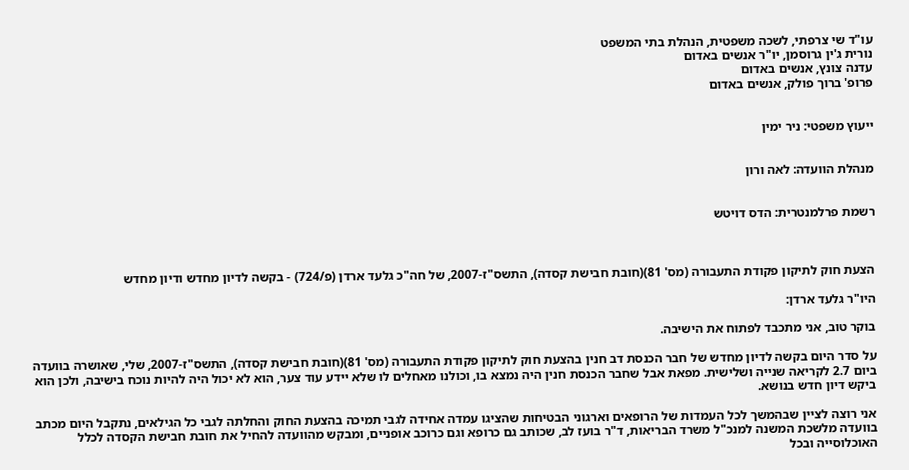עו"ד שי צרפתי, לשכה משפטית, הנהלת בתי המשפט
נורית ג'ין גרוסמן, יו"ר אנשים באדום
עדנה צונץ, אנשים באדום
פרופ' ברוך פולק, אנשים באדום


ייעוץ משפטי: ניר ימין


מנהלת הוועדה: לאה ורון


רשמת פרלמנטרית: הדס דויטש



הצעת חוק לתיקון פקודת התעבורה (מס' 81)(חובת חבישת קסדה), התשס"ז-2007, של חה"כ גלעד ארדן (פ/724) - בקשה לדיון מחדש ודיון מחדש

היו"ר גלעד ארדן:

בוקר טוב, אני מתכבד לפתוח את הישיבה.

על סדר היום בקשה לדיון מחדש של חבר הכנסת דב חנין בהצעת חוק לתיקון פקודת התעבורה (מס' 81)(חובת חבישת קסדה), התשס"ז-2007, שלי, שאושרה בוועדה ביום 2.7 לקריאה שנייה ושלישית. מפאת אבל שחבר הכנסת חנין היה נמצא בו, וכולנו מאחלים לו שלא יידע עוד צער, הוא לא יכול היה להיות נוכח בישיבה, ולכן הוא ביקש דיון חדש בנושא.

אני רוצה לציין שבהמשך לכל העמדות של הרופאים וארגוני הבטיחות שהציגו עמדה אחידה לגבי תמיכה בהצעת החוק והחלתה לגבי כל הגילאים, נתקבל היום מכתב בוועדה מלשכת המשנה למנכ"ל משרד הבריאות, ד"ר בועז לב, שכותב גם כרופא וגם כרוכב אופניים, ומבקש מהוועדה להחיל את חובת חבישת הקסדה לכלל האוכלוסייה ובכל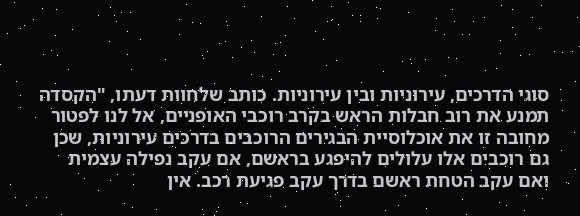סוגי הדרכים, עירוניות ובין עירוניות. כותב שלחוות דעתו, "הקסדה תמנע את רוב חבלות הראש בקרב רוכבי האופניים, אל לנו לפטור מחובה זו את אוכלוסיית הבגירים הרוכבים בדרכים עירוניות, שכן גם רוכבים אלו עלולים להיפגע בראשם, אם עקב נפילה עצמית ואם עקב הטחת ראשם בדרך עקב פגיעת רכב. אין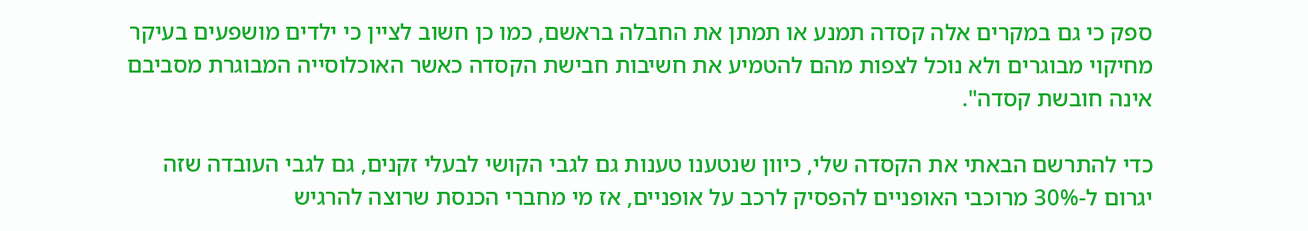ספק כי גם במקרים אלה קסדה תמנע או תמתן את החבלה בראשם, כמו כן חשוב לציין כי ילדים מושפעים בעיקר מחיקוי מבוגרים ולא נוכל לצפות מהם להטמיע את חשיבות חבישת הקסדה כאשר האוכלוסייה המבוגרת מסביבם אינה חובשת קסדה".

כדי להתרשם הבאתי את הקסדה שלי, כיוון שנטענו טענות גם לגבי הקושי לבעלי זקנים, גם לגבי העובדה שזה יגרום ל-30% מרוכבי האופניים להפסיק לרכב על אופניים, אז מי מחברי הכנסת שרוצה להרגיש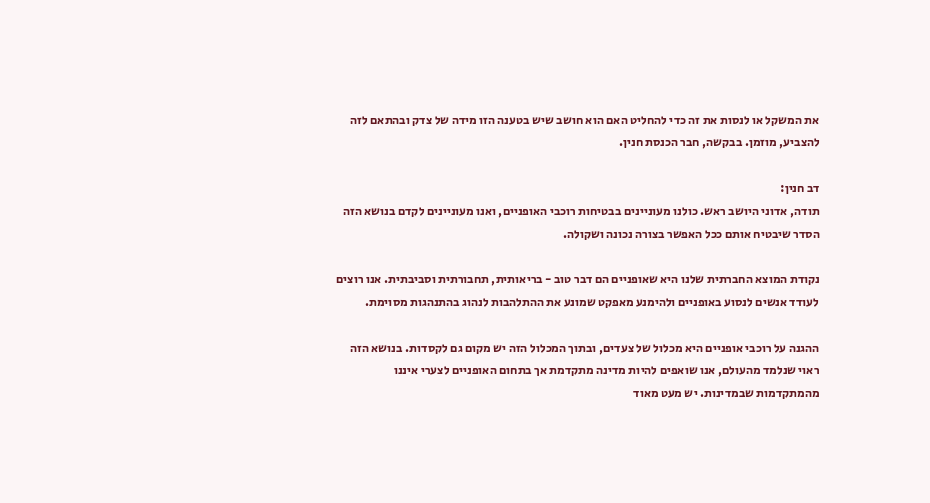את המשקל או לנסות את זה כדי להחליט האם הוא חושב שיש בטענה הזו מידה של צדק ובהתאם לזה להצביע, מוזמן. בבקשה, חבר הכנסת חנין.

דב חנין:
תודה, אדוני היושב ראש. כולנו מעוניינים בבטיחות רוכבי האופניים, ואנו מעוניינים לקדם בנושא הזה הסדר שיבטיח אותם ככל האפשר בצורה נכונה ושקולה.

נקודת המוצא החברתית שלנו היא שאופניים הם דבר טוב - בריאותית, תחבורתית וסביבתית. אנו רוצים לעודד אנשים לנסוע באופניים ולהימנע מאפקט שמונע את ההתלהבות לנהוג בהתנהגות מסוימת.

ההגנה על רוכבי אופניים היא מכלול של צעדים, ובתוך המכלול הזה יש מקום גם לקסדות. בנושא הזה ראוי שנלמד מהעולם, אנו שואפים להיות מדינה מתקדמת אך בתחום האופניים לצערי איננו מהמתקדמות שבמדינות. יש מעט מאוד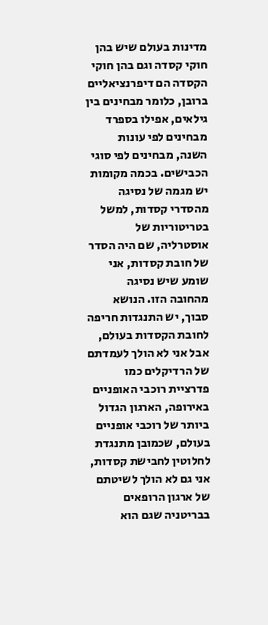מדינות בעולם שיש בהן חוקי קסדה וגם בהן חוקי הקסדה הם דיפרנציאליים ברובן, כלומר מבחינים בין גילאים, אפילו בספרד מבחינים לפי עונות השנה, מבחינים לפי סוגי הכבישים. בכמה מקומות יש מגמה של נסיגה מהסדרי קסדות, למשל בטריטוריות של אוסטרליה, שם היה הסדר של חובת קסדות, אני שומע שיש נסיגה מהחובה הזו. הנושא סבוך, יש התנגדות חריפה לחובת הקסדות בעולם, אבל אני לא הולך לעמדתם של הרדיקלים כמו פדרציית רוכבי האופניים באירופה, הארגון הגדול ביותר של רוכבי אופניים בעולם, שכמובן מתנגדת לחלוטין לחבישת קסדות, אני גם לא הולך לשיטתם של ארגון הרופאים בבריטניה שגם הוא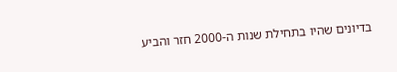בדיונים שהיו בתחילת שנות ה-2000 חזר והביע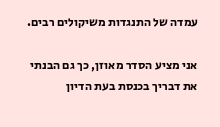עמדה של התנגדות משיקולים רבים.

אני מציע הסדר מאוזן, כך גם הבנתי את דבריך בכנסת בעת הדיון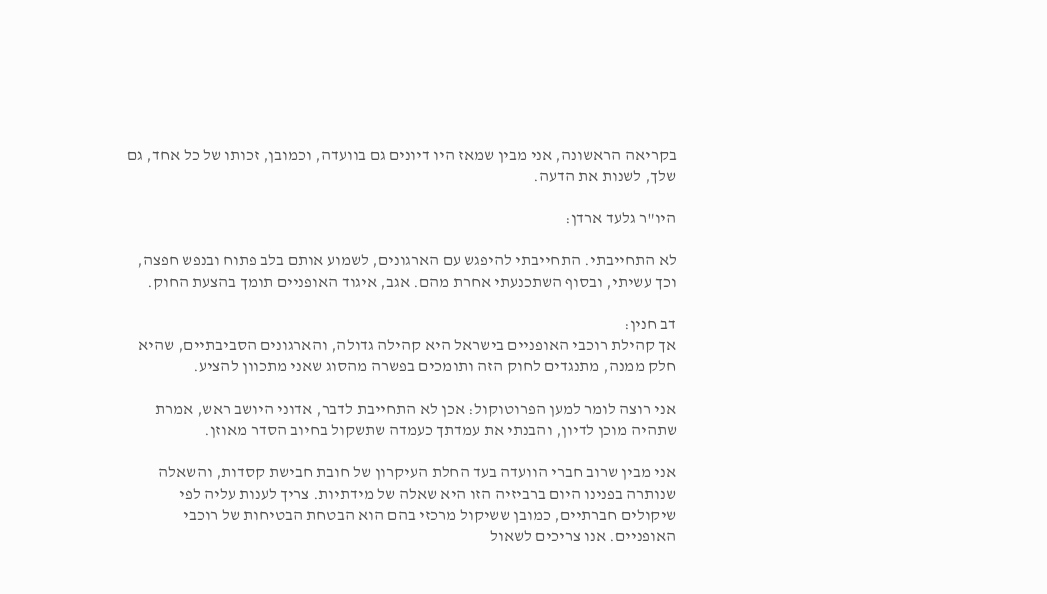בקריאה הראשונה, אני מבין שמאז היו דיונים גם בוועדה, וכמובן, זכותו של כל אחד, גם שלך, לשנות את הדעה.

היו"ר גלעד ארדן:

לא התחייבתי. התחייבתי להיפגש עם הארגונים, לשמוע אותם בלב פתוח ובנפש חפצה, וכך עשיתי, ובסוף השתכנעתי אחרת מהם. אגב, איגוד האופניים תומך בהצעת החוק.

דב חנין:
אך קהילת רוכבי האופניים בישראל היא קהילה גדולה, והארגונים הסביבתיים, שהיא חלק ממנה, מתנגדים לחוק הזה ותומכים בפשרה מהסוג שאני מתכוון להציע.

אני רוצה לומר למען הפרוטוקול: אכן לא התחייבת לדבר, אדוני היושב ראש, אמרת שתהיה מוכן לדיון, והבנתי את עמדתך כעמדה שתשקול בחיוב הסדר מאוזן.

אני מבין שרוב חברי הוועדה בעד החלת העיקרון של חובת חבישת קסדות, והשאלה שנותרה בפנינו היום ברביזיה הזו היא שאלה של מידתיות. צריך לענות עליה לפי שיקולים חברתיים, כמובן ששיקול מרכזי בהם הוא הבטחת הבטיחות של רוכבי האופניים. אנו צריכים לשאול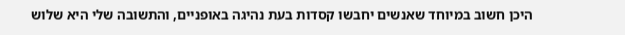היכן חשוב במיוחד שאנשים יחבשו קסדות בעת נהיגה באופניים, והתשובה שלי היא שלוש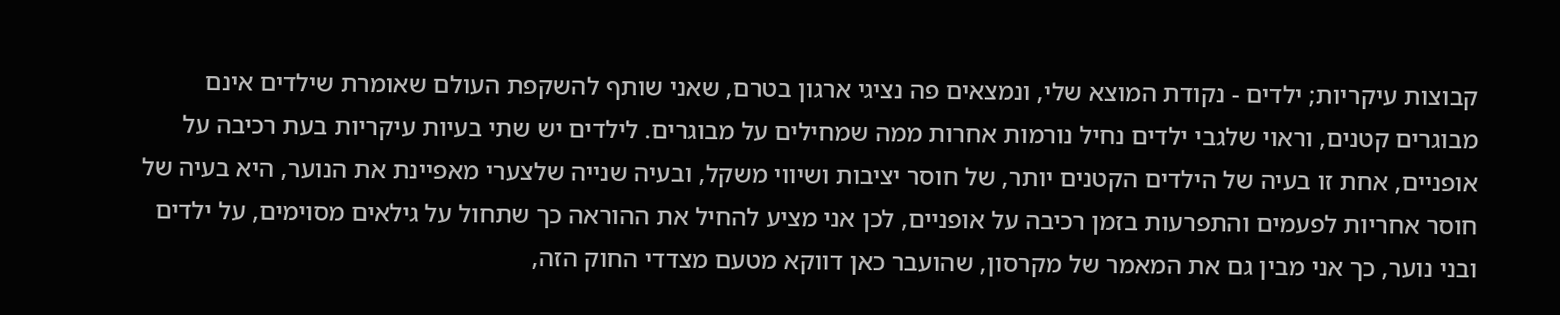קבוצות עיקריות; ילדים - נקודת המוצא שלי, ונמצאים פה נציגי ארגון בטרם, שאני שותף להשקפת העולם שאומרת שילדים אינם מבוגרים קטנים, וראוי שלגבי ילדים נחיל נורמות אחרות ממה שמחילים על מבוגרים. לילדים יש שתי בעיות עיקריות בעת רכיבה על אופניים, אחת זו בעיה של הילדים הקטנים יותר, של חוסר יציבות ושיווי משקל, ובעיה שנייה שלצערי מאפיינת את הנוער, היא בעיה של חוסר אחריות לפעמים והתפרעות בזמן רכיבה על אופניים, לכן אני מציע להחיל את ההוראה כך שתחול על גילאים מסוימים, על ילדים ובני נוער, כך אני מבין גם את המאמר של מקרסון, שהועבר כאן דווקא מטעם מצדדי החוק הזה,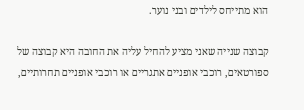הוא מתייחס לילדים ובני נוער.

קבוצה שנייה שאני מציע להחיל עליה את החובה היא קבוצה של ספורטאים, רוכבי אופניים אתגריים או רוכבי אופניים תחרותיים,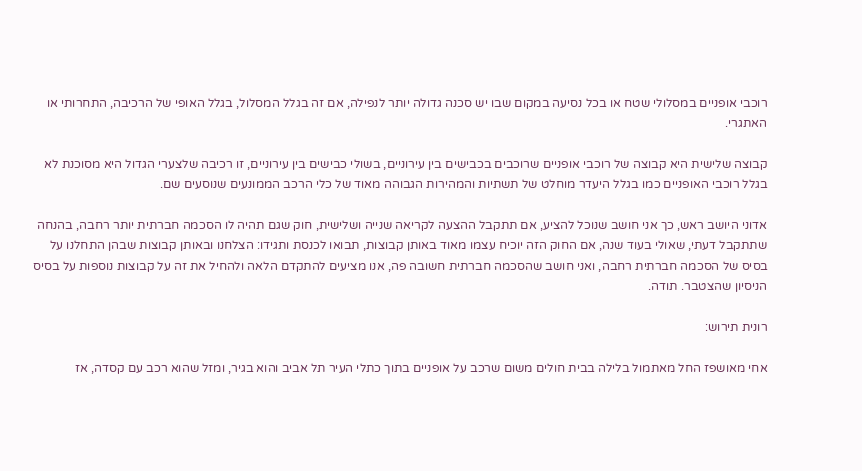רוכבי אופניים במסלולי שטח או בכל נסיעה במקום שבו יש סכנה גדולה יותר לנפילה, אם זה בגלל המסלול, בגלל האופי של הרכיבה, התחרותי או האתגרי.

קבוצה שלישית היא קבוצה של רוכבי אופניים שרוכבים בכבישים בין עירוניים, בשולי כבישים בין עירוניים, זו רכיבה שלצערי הגדול היא מסוכנת לא בגלל רוכבי האופניים כמו בגלל היעדר מוחלט של תשתיות והמהירות הגבוהה מאוד של כלי הרכב הממונעים שנוסעים שם.

אדוני היושב ראש, כך אני חושב שנוכל להציע, אם תתקבל ההצעה לקריאה שנייה ושלישית, חוק שגם תהיה לו הסכמה חברתית יותר רחבה, בהנחה שתתקבל דעתי, שאולי בעוד שנה, אם החוק הזה יוכיח עצמו מאוד באותן קבוצות, תבואו לכנסת ותגידו: הצלחנו ובאותן קבוצות שבהן התחלנו על בסיס של הסכמה חברתית רחבה, ואני חושב שהסכמה חברתית חשובה פה, אנו מציעים להתקדם הלאה ולהחיל את זה על קבוצות נוספות על בסיס הניסיון שהצטבר. תודה.

רונית תירוש:

אחי מאושפז החל מאתמול בלילה בבית חולים משום שרכב על אופניים בתוך כתלי העיר תל אביב והוא בגיר, ומזל שהוא רכב עם קסדה, אז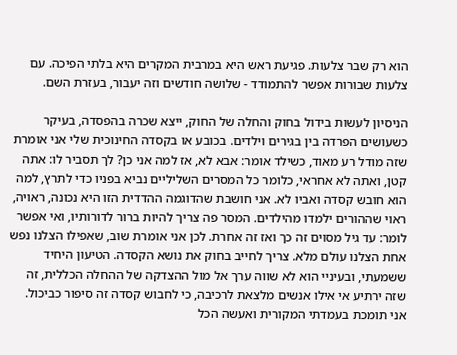הוא רק שבר צלעות. פגיעת ראש היא במרבית המקרים היא בלתי הפיכה. עם צלעות שבורות אפשר להתמודד - שלושה חודשים וזה יעבור, בעזרת השם.

הניסיון לעשות בידול בחוק והחלה של החוק, ייצא שכרה בהפסדה, בעיקר כשעושים הפרדה בין בגירים וילדים. בכובע או בקסדה החינוכית שלי אני אומרת שזה מודל רע מאוד, כשילד אומר: אבא לא, אז למה אני כן? לך תסביר לו: אתה קטן, ואתה לא אחראי, כלומר כל המסרים השליליים נביא בפניו כדי לתרץ, למה הוא חובש קסדה ואביו לא. אני חושבת שהדוגמה ההדדית הזו היא נכונה, ראויה, ראוי שההורים ילמדו מהילדים. המסר פה צריך להיות ברור לדורותיו, ואי אפשר לומר: עד גיל מסוים זה כך ואז זה אחרת. לכן אני אומרת שוב, שאפילו הצלנו נפש אחת הצלנו עולם מלא. צריך לחייב בחוק את נושא הקסדה. הטיעון היחיד ששמעתי, ובעיניי הוא לא שווה ערך אל מול ההצדקה של ההחלה הכללית, זה שזה ירתיע אי אילו אנשים מלצאת לרכיבה, כי לחבוש קסדה זה סיפור כביכול. אני תומכת בעמדתי המקורית ואעשה הכל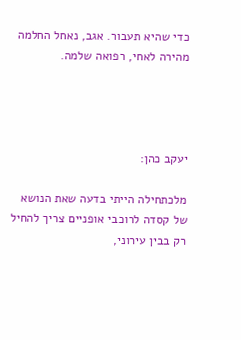כדי שהיא תעבור. אגב, נאחל החלמה מהירה לאחי, רפואה שלמה.




יעקב כהן:

מלכתחילה הייתי בדעה שאת הנושא של קסדה לרוכבי אופניים צריך להחיל רק בבין עירוני,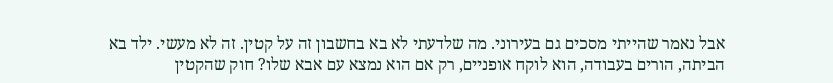אבל נאמר שהייתי מסכים גם בעירוני. מה שלדעתי לא בא בחשבון זה על קטין. זה לא מעשי. ילד בא הביתה, הורים בעבודה, הוא לוקח אופניים, רק אם הוא נמצא עם אבא שלו? חוק שהקטין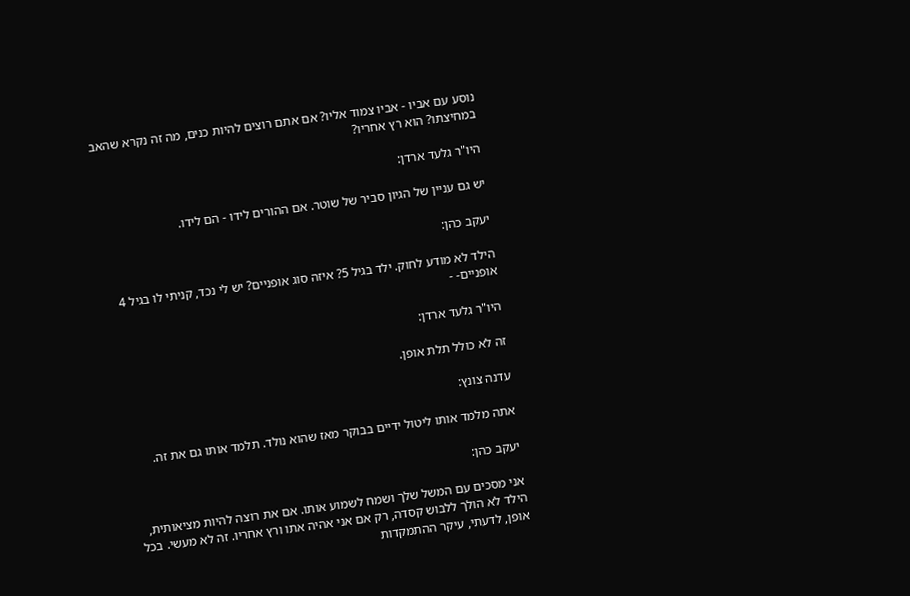נוסע עם אביו - אביו צמוד אליו? אם אתם רוצים להיות כנים, מה זה נקרא שהאב במחיצתו? הוא רץ אחריו?

היו"ר גלעד ארדן:

יש גם עניין של הגיון סביר של שוטר. אם ההורים לידו - הם לידו.

יעקב כהן:

הילד לא מודע לחוק. ילד בגיל 5? איזה סוג אופניים? יש לי נכד, קניתי לו בגיל 4 אופניים- -

היו"ר גלעד ארדן:

זה לא כולל תלת אופן.

עדנה צונץ:

אתה מלמד אותו ליטול ידיים בבוקר מאז שהוא נולד. תלמד אותו גם את זה.

יעקב כהן:

אני מסכים עם המשל שלך ושמח לשמוע אותו. אם את רוצה להיות מציאותית, הילד לא הולך ללבוש קסדה, רק אם אני אהיה אתו ורץ אחריו. זה לא מעשי. בכל אופן, לדעתי, עיקר ההתמקדות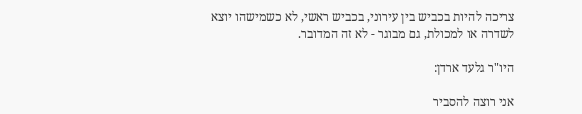צריכה להיות בכביש בין עירוני, בכביש ראשי, לא כשמישהו יוצא לשדרה או למכולת, גם מבוגר - לא זה המדובר.

היו"ר גלעד ארדן:

אני רוצה להסביר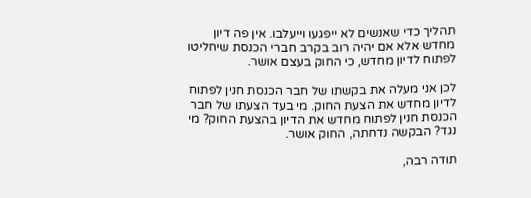תהליך כדי שאנשים לא ייפגעו וייעלבו. אין פה דיון מחדש אלא אם יהיה רוב בקרב חברי הכנסת שיחליטו לפתוח לדיון מחדש, כי החוק בעצם אושר.

לכן אני מעלה את בקשתו של חבר הכנסת חנין לפתוח לדיון מחדש את הצעת החוק. מי בעד הצעתו של חבר הכנסת חנין לפתוח מחדש את הדיון בהצעת החוק? מי נגד? הבקשה נדחתה, החוק אושר.

תודה רבה,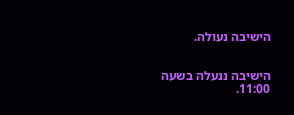הישיבה נעולה.


הישיבה ננעלה בשעה 11:00.